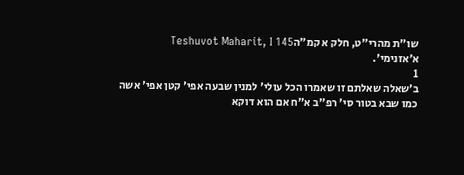שו"ת מהרי"ט, חלק א קמ״הTeshuvot Maharit, I 145
א׳אזנימי'.
1
ב׳שאלה שאלתם זו שאמרו הכל עולי' למנין שבעה אפי' קטן אפי' אשה כמו שבא בטור סי' רפ"ב א"ח אם הוא דוקא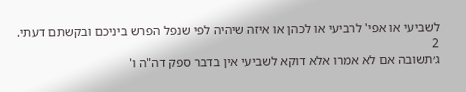לשביעי או אפי' לרביעי או לכהן או איזה שיהיה לפי שנפל הפרש ביניכם ובקשתם דעתי.
2
ג׳תשובה אם לא אמרו אלא דוקא לשביעי אין בדבר ספק דה"ה ו'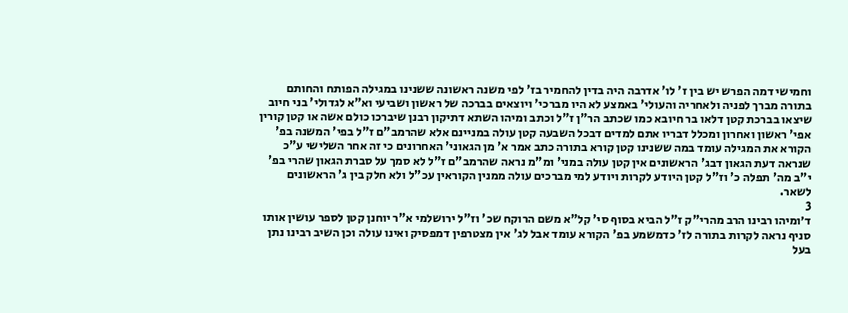וחמישי דמה הפרש יש בין ז' לו' אדרבה היה בדין להחמיר בז' לפי משנה ראשונה ששנינו במגילה הפותח והחותם בתורה מברך לפניה ולאחריה והעולי' באמצע לא היו מברכי' ויוצאים בברכה של ראשון ושביעי וא"א לגדולי' בני חיוב שיצאו בברכת קטן דלאו בר חיובא כמו שכתב הר"ן ז"ל וכתב ומיהו השתא דתיקון רבנן שיברכו כולם אשה או קטן קורין אפי' ראשון ואחרון ומכלל דבריו אתם למדים דבכל השבעה קטן עולה במניינם אלא שהרמב"ם ז"ל בפי' המשנה בפ' הקורא את המגילה עומד במה ששנינו קטן קורא בתורה כתב אמר א' מן הגאוני' האחרונים כי זה אחר השלישי ע"כ שנראה דעת הגאון דבג' הראשונים אין קטן עולה במני' ומ"מ נראה שהרמב"ם ז"ל לא סמך על סברת הגאון שהרי בפ' י"ב מה' תפלה כ' וז"ל קטן היודע לקרות ויודע למי מברכים עולה ממנין הקוראין עכ"ל ולא חלק בין ג' הראשונים לשאר.
3
ד׳ומיהו רבינו הרב מהרי"ק ז"ל הביא בסוף סי' קל"א משם הרוקח שכ' וז"ל ירושלמי א"ר יוחנן קטן לספר עושין אותו סניף נראה לקרות בתורה לז' כדמשמע בפ' הקורא עומד אבל לג' אין מצטרפין דמפסיק ואינו עולה וכן השיב רבינו נתן בעל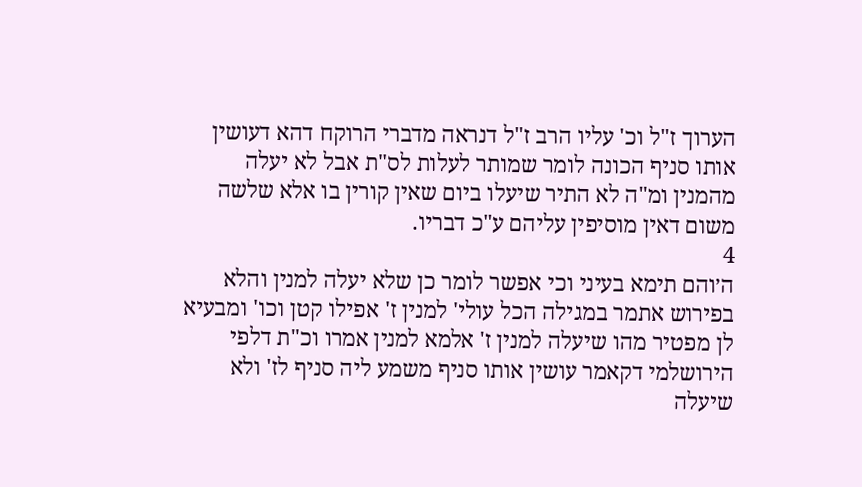הערוך ז"ל וכ' עליו הרב ז"ל דנראה מדברי הרוקח דהא דעושין אותו סניף הכונה לומר שמותר לעלות לס"ת אבל לא יעלה מהמנין ומ"ה לא התיר שיעלו ביום שאין קורין בו אלא שלשה משום דאין מוסיפין עליהם ע"כ דבריו.
4
ה׳והם תימא בעיני וכי אפשר לומר כן שלא יעלה למנין והלא בפירוש אתמר במגילה הכל עולי' למנין ז' אפילו קטן וכו' ומבעיא לן מפטיר מהו שיעלה למנין ז' אלמא למנין אמרו וכ"ת דלפי הירושלמי דקאמר עושין אותו סניף משמע ליה סניף לז' ולא שיעלה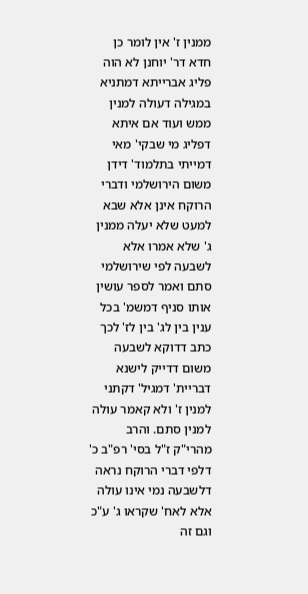ממנין ז' אין לומר כן חדא דר' יוחנן לא הוה פליג אברייתא דמתניא במגילה דעולה למנין ממש ועוד אם איתא דפליג מי שבקי' מאי דמייתי בתלמוד' דידן משום הירושלמי ודברי הרוקח אינן אלא שבא למעט שלא יעלה ממנין ג' שלא אמרו אלא לשבעה לפי שירושלמי סתם ואמר לספר עושין אותו סניף דמשמ' בכל ענין בין לג' בין לז' לכך כתב דדוקא לשבעה משום דדייק לישנא דבריית' דמגיל' דקתני למנין ז' ולא קאמר עולה למנין סתם. והרב מהרי"ק ז"ל בסי' רפ"ב כ' דלפי דברי הרוקח נראה דלשבעה נמי אינו עולה אלא לאח' שקראו ג' ע"כ וגם זה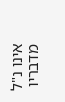אינו נ"ל מדבריו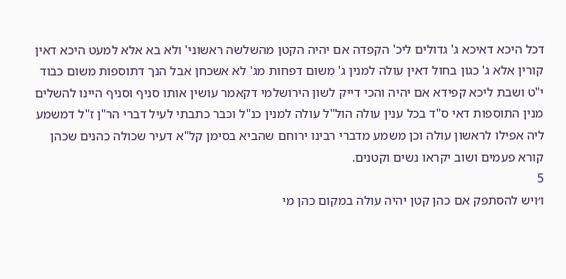דכל היכא דאיכא ג' גדולים ליכ' הקפדה אם יהיה הקטן מהשלשה ראשוני' ולא בא אלא למעט היכא דאין קורין אלא ג' כגון בחול דאין עולה למנין ג' משום דפחות מג' לא אשכחן אבל הנך דתוספות משום כבוד י"ט ושבת ליכא קפידא אם יהיה והכי דייק לשון הירושלמי דקאמר עושין אותו סניף וסניף היינו להשלים מנין התוספות דאי ס"ד בכל ענין עולה הול"ל עולה למנין כנ"ל וכבר כתבתי לעיל דברי הר"ן ז"ל דמשמע ליה אפילו לראשון עולה וכן משמע מדברי רבינו ירוחם שהביא בסימן קל"א דעיר שכולה כהנים שכהן קורא פעמים ושוב יקראו נשים וקטנים.
5
ו׳ויש להסתפק אם כהן קטן יהיה עולה במקום כהן מי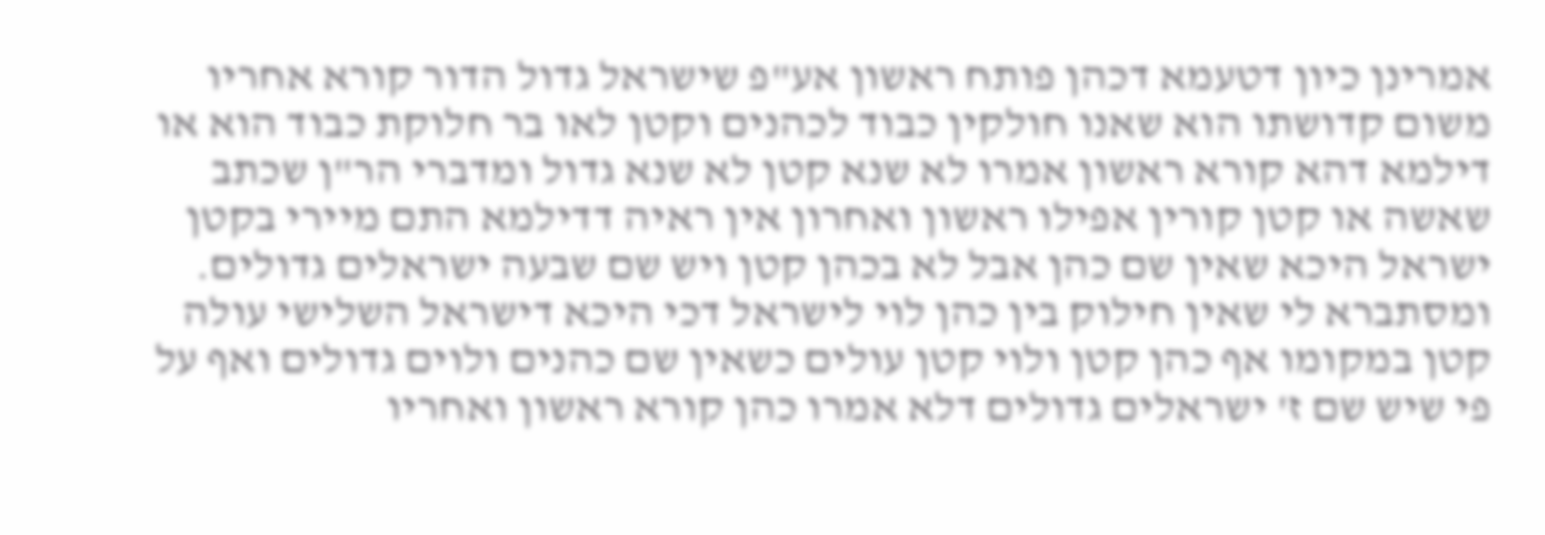אמרינן כיון דטעמא דכהן פותח ראשון אע"פ שישראל גדול הדור קורא אחריו משום קדושתו הוא שאנו חולקין כבוד לכהנים וקטן לאו בר חלוקת כבוד הוא או דילמא דהא קורא ראשון אמרו לא שנא קטן לא שנא גדול ומדברי הר"ן שכתב שאשה או קטן קורין אפילו ראשון ואחרון אין ראיה דדילמא התם מיירי בקטן ישראל היכא שאין שם כהן אבל לא בכהן קטן ויש שם שבעה ישראלים גדולים. ומסתברא לי שאין חילוק בין כהן לוי לישראל דכי היכא דישראל השלישי עולה קטן במקומו אף כהן קטן ולוי קטן עולים כשאין שם כהנים ולוים גדולים ואף על פי שיש שם ז' ישראלים גדולים דלא אמרו כהן קורא ראשון ואחריו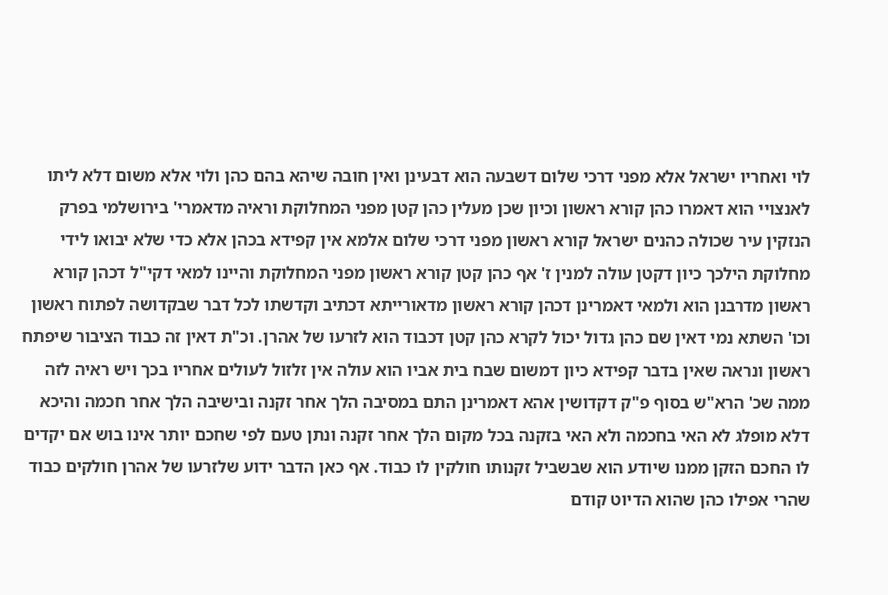לוי ואחריו ישראל אלא מפני דרכי שלום דשבעה הוא דבעינן ואין חובה שיהא בהם כהן ולוי אלא משום דלא ליתו לאנצויי הוא דאמרו כהן קורא ראשון וכיון שכן מעלין כהן קטן מפני המחלוקת וראיה מדאמרי' בירושלמי בפרק הנזקין עיר שכולה כהנים ישראל קורא ראשון מפני דרכי שלום אלמא אין קפידא בכהן אלא כדי שלא יבואו לידי מחלוקת הילכך כיון דקטן עולה למנין ז' אף כהן קטן קורא ראשון מפני המחלוקת והיינו למאי דקי"ל דכהן קורא ראשון מדרבנן הוא ולמאי דאמרינן דכהן קורא ראשון מדאורייתא דכתיב וקדשתו לכל דבר שבקדושה לפתוח ראשון וכו' השתא נמי דאין שם כהן גדול יכול לקרא כהן קטן דכבוד הוא לזרעו של אהרן. וכ"ת דאין זה כבוד הציבור שיפתח ראשון ונראה שאין בדבר קפידא כיון דמשום שבח בית אביו הוא עולה אין זלזול לעולים אחריו בכך ויש ראיה לזה ממה שכ' הרא"ש בסוף פ"ק דקדושין אהא דאמרינן התם במסיבה הלך אחר זקנה ובישיבה הלך אחר חכמה והיכא דלא מופלג לא האי בחכמה ולא האי בזקנה בכל מקום הלך אחר זקנה ונתן טעם לפי שחכם יותר אינו בוש אם יקדים לו החכם הזקן ממנו שיודע הוא שבשביל זקנותו חולקין לו כבוד. אף כאן הדבר ידוע שלזרעו של אהרן חולקים כבוד שהרי אפילו כהן שהוא הדיוט קודם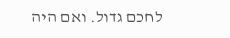לחכם גדול. ואם היה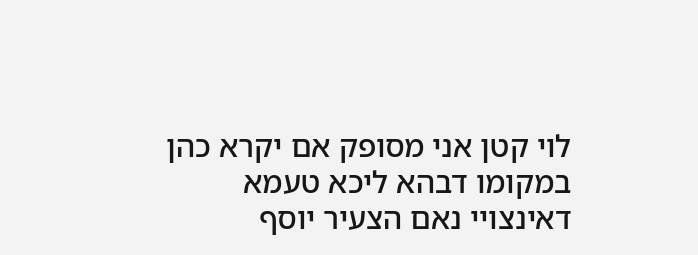לוי קטן אני מסופק אם יקרא כהן במקומו דבהא ליכא טעמא דאינצויי נאם הצעיר יוסף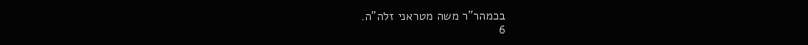בכמהר"ר משה מטראני זלה"ה.
6